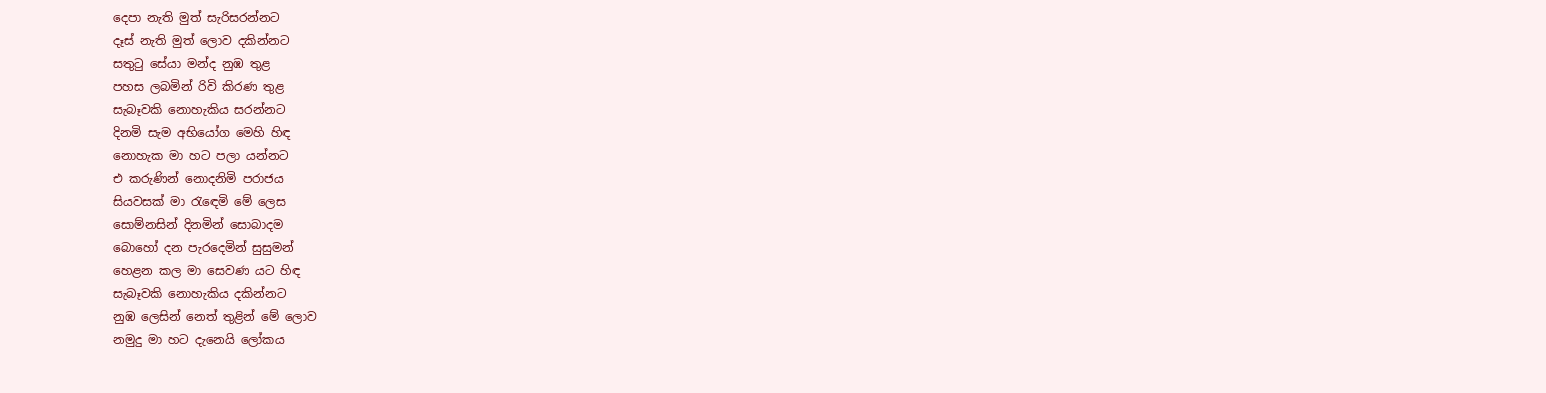දෙපා නැති මුත් සැරිසරන්නට
දෑස් නැති මුත් ලොව දකින්නට
සතුටු සේයා මන්ද නුඹ තුළ
පහස ලබමින් රිවි කිරණ තුළ
සැබෑවකි නොහැකිය සරන්නට
දිනමි සැම අභියෝග මෙහි හිඳ
නොහැක මා හට පලා යන්නට
එ කරුණින් නොදනිමි පරාජය
සියවසක් මා රැඳෙමි මේ ලෙස
සොම්නසින් දිනමින් සොබාදම
බොහෝ දන පැරදෙමින් සුසුමන්
හෙළන කල මා සෙවණ යට හිඳ
සැබෑවකි නොහැකිය දකින්නට
නුඹ ලෙසින් නෙත් තුළින් මේ ලොව
නමුදු මා හට දැනෙයි ලෝකය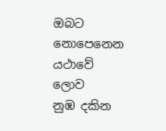ඔබට නොපෙනෙන යථාවේ ලොව
නුඹ දකින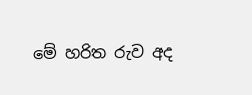මේ හරිත රුව අද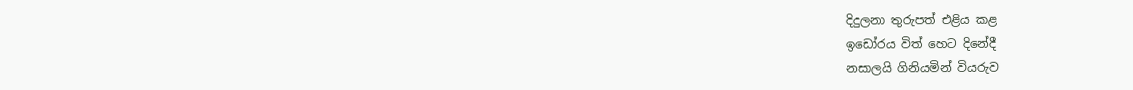දිදුලනා තුරුපත් එළිය කළ
ඉඩෝරය විත් හෙට දිනේදී
නසාලයි ගිනියමින් වියරුව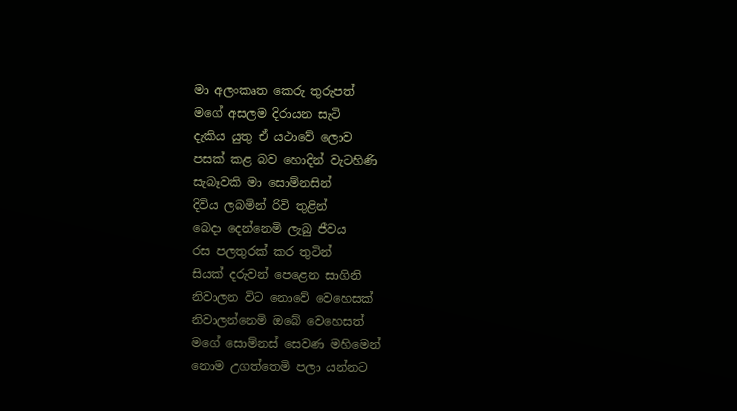මා අලංකෘත කෙරු තුරුපත්
මගේ අසලම දිරායන සැටි
දැකිය යුතු ඒ යථාවේ ලොව
පසක් කළ බව හොදින් වැටහිණි
සැබෑවකි මා සොම්නසින්
දිවිය ලබමින් රිවි තුළින්
බෙදා දෙන්නෙමි ලැබු ජීවය
රස පලතුරක් කර තුටින්
සියක් දරුවන් පෙළෙන සාගිනි
නිවාලන විට නොවේ වෙහෙසක්
නිවාලන්නෙමි ඔබේ වෙහෙසත්
මගේ සොම්නස් සෙවණ මහිමෙන්
නොම උගත්තෙමි පලා යන්නට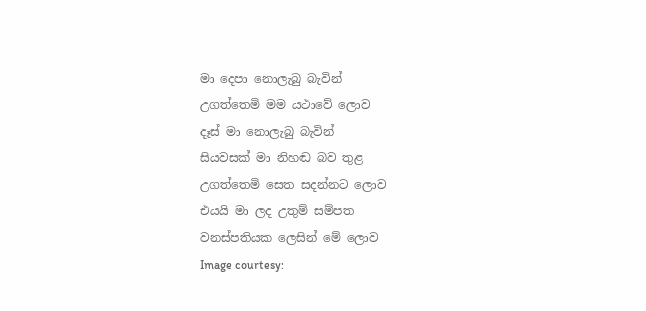මා දෙපා නොලැබු බැවින්
උගත්තෙමි මම යථාවේ ලොව
දෑස් මා නොලැබු බැවින්
සියවසක් මා නිහඬ බව තුළ
උගත්තෙමි සෙත සදන්නට ලොව
එයයි මා ලද උතුම් සම්පත
වනස්පතියක ලෙසින් මේ ලොව
Image courtesy: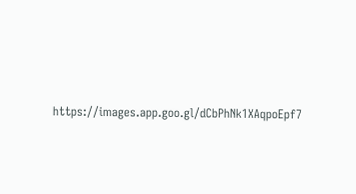https://images.app.goo.gl/dCbPhNk1XAqpoEpf7